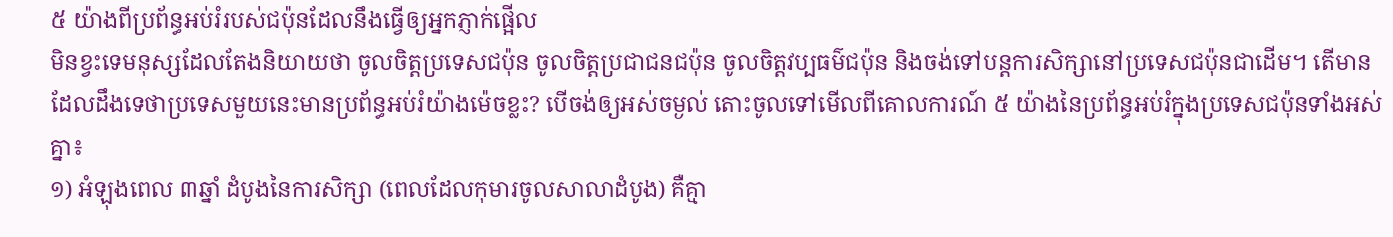៥ យ៉ាងពីប្រព័ន្ធអប់រំរបស់ជប៉ុនដែលនឹងធ្វើឲ្យអ្នកភ្ញាក់ផ្អើល
មិនខ្វះទេមនុស្សដែលតែងនិយាយថា ចូលចិត្តប្រទេសជប៉ុន ចូលចិត្តប្រជាជនជប៉ុន ចូលចិត្តវប្បធម៌ជប៉ុន និងចង់ទៅបន្តការសិក្សានៅប្រទេសជប៉ុនជាដើម។ តើមានដែលដឹងទេថាប្រទេសមួយនេះមានប្រព័ន្ធអប់រំយ៉ាងម៉េចខ្លះ? បើចង់ឲ្យអស់ចម្ងល់ តោះចូលទៅមើលពីគោលការណ៍ ៥ យ៉ាងនៃប្រព័ន្ធអប់រំក្នុងប្រទេសជប៉ុនទាំងអស់គ្នា៖
១) អំឡុងពេល ៣ឆ្នាំ ដំបូងនៃការសិក្សា (ពេលដែលកុមារចូលសាលាដំបូង) គឺគ្មា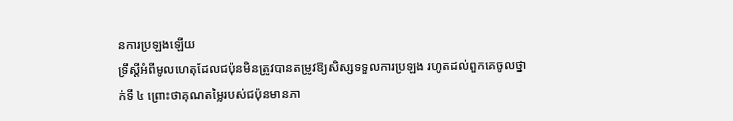នការប្រឡងឡើយ
ទ្រឹស្ដីអំពីមូលហេតុដែលជប៉ុនមិនត្រូវបានតម្រូវឱ្យសិស្សទទួលការប្រឡង រហូតដល់ពួកគេចូលថ្នាក់ទី ៤ ព្រោះថាគុណតម្លៃរបស់ជប៉ុនមានភា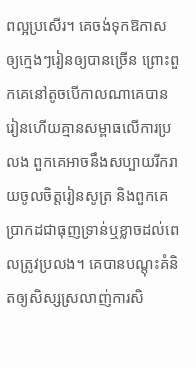ពល្អប្រសើរ។ គេចង់ទុកឱកាសឲ្យក្មេងៗរៀនឲ្យបានច្រើន ព្រោះពួកគេនៅតូចបើកាលណាគេបានរៀនហើយគ្មានសម្ពាធលើការប្រលង ពួកគេអាចនឹងសប្បាយរីករាយចូលចិត្តរៀនសូត្រ និងពួកគេប្រាកដជាធុញទ្រាន់ឬខ្លាចដល់ពេលត្រូវប្រលង។ គេបានបណ្តុះគំនិតឲ្យសិស្សស្រលាញ់ការសិ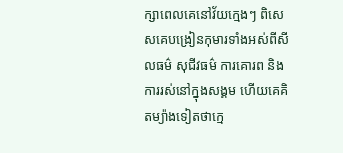ក្សាពេលគេនៅវ័យក្មេងៗ ពិសេសគេបង្រៀនកុមារទាំងអស់ពីសីលធម៌ សុជីវធម៌ ការគោរព និងការរស់នៅក្នុងសង្គម ហើយគេគិតម្យ៉ាងទៀតថាក្មេ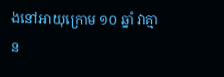ងនៅអាយុក្រោម ១០ ឆ្នាំ វាគ្មាន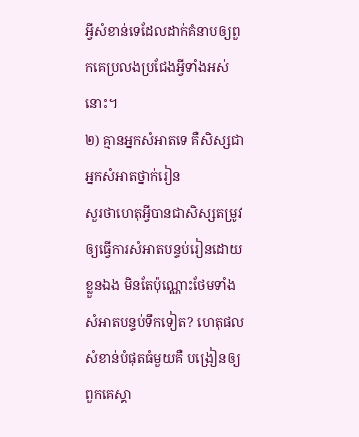អ្វីសំខាន់ទេដែលដាក់គំនាបឲ្យពួកគេប្រលងប្រជែងអ្វីទាំងអស់នោះ។
២) គ្មានអ្នកសំអាតទេ គឺសិស្សជាអ្នកសំអាតថ្នាក់រៀន
សួរថាហេតុអ្វីបានជាសិស្សតម្រូវឲ្យធ្វើការសំអាតបន្ទប់រៀនដោយខ្លួនឯង មិនតែប៉ុណ្ណោះថែមទាំងសំអាតបន្ទប់ទឹកទៀត? ហេតុផលសំខាន់បំផុតធំមួយគឺ បង្រៀនឲ្យពួកគេស្គា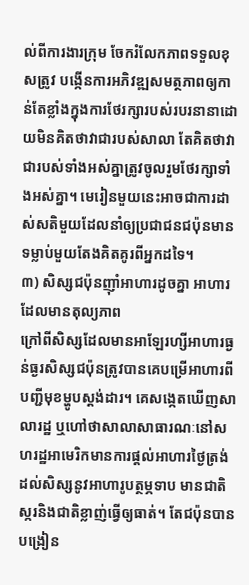ល់ពីការងារក្រុម ចែករំលែកភាពទទួលខុសត្រូវ បង្កើនការអភិវឌ្ឍសមត្ថភាពឲ្យកាន់តែខ្លាំងក្នុងការថែរក្សារបស់របរនានាដោយមិនគិតថាវាជារបស់សាលា តែគិតថាវាជារបស់ទាំងអស់គ្នាត្រូវចូលរួមថែរក្សាទាំងអស់គ្នា។ មេរៀនមួយនេះអាចជាការដាស់សតិមួយដែលនាំឲ្យប្រជាជនជប៉ុនមានទម្លាប់មួយតែងគិតគូរពីអ្នកដទៃ។
៣) សិស្សជប៉ុនញ៉ាំអាហារដូចគ្នា អាហារដែលមានតុល្យភាព
ក្រៅពីសិស្សដែលមានអាឡែរហ្សីអាហារធ្ងន់ធ្ងរសិស្សជប៉ុនត្រូវបានគេបម្រើអាហារពីបញ្ជីមុខម្ហូបស្តង់ដារ។ គេសង្កេតឃើញសាលារដ្ឋ ឬហៅថាសាលាសាធារណៈនៅសហរដ្ឋអាមេរិកមានការផ្តល់អាហារថ្ងៃត្រង់ដល់សិស្សនូវអាហារូបត្ថម្ភទាប មានជាតិស្ករនិងជាតិខ្លាញ់ធ្វើឲ្យធាត់។ តែជប៉ុនបានបង្រៀន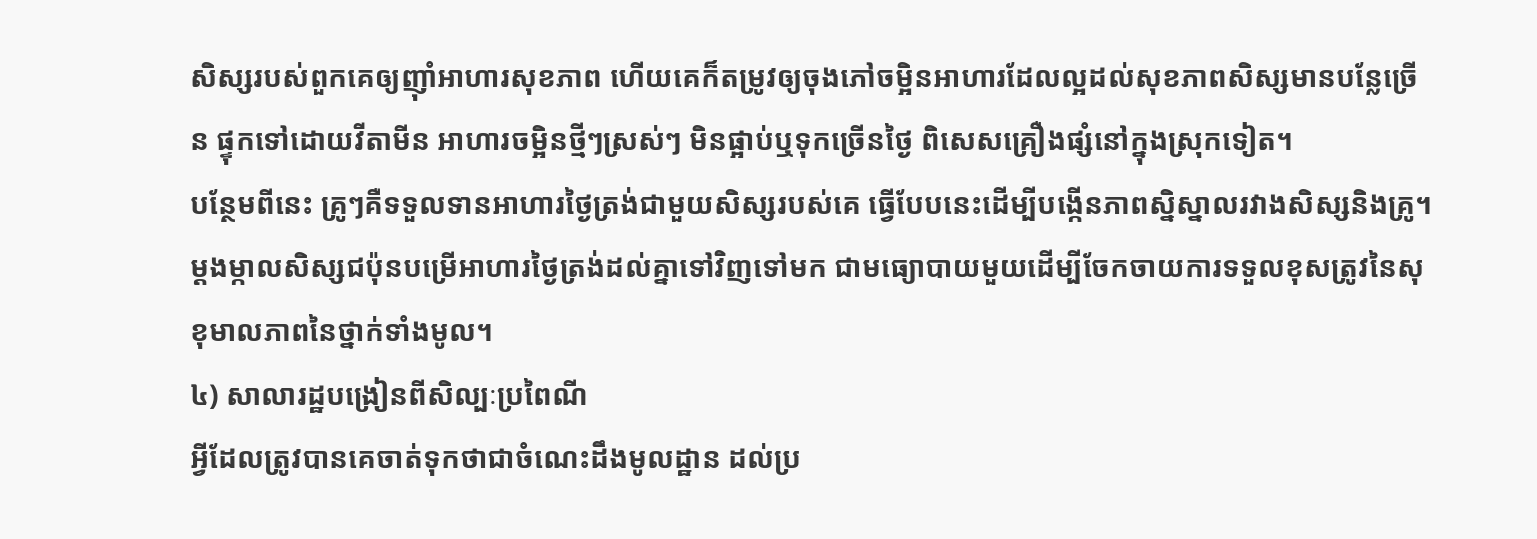សិស្សរបស់ពួកគេឲ្យញ៉ាំអាហារសុខភាព ហើយគេក៏តម្រូវឲ្យចុងភៅចម្អិនអាហារដែលល្អដល់សុខភាពសិស្សមានបន្លែច្រើន ផ្ទុកទៅដោយវីតាមីន អាហារចម្អិនថ្មីៗស្រស់ៗ មិនផ្អាប់ឬទុកច្រើនថ្ងៃ ពិសេសគ្រឿងផ្សំនៅក្នុងស្រុកទៀត។
បន្ថែមពីនេះ គ្រូៗគឺទទួលទានអាហារថ្ងៃត្រង់ជាមួយសិស្សរបស់គេ ធ្វើបែបនេះដើម្បីបង្កើនភាពស្និស្នាលរវាងសិស្សនិងគ្រូ។ ម្តងម្កាលសិស្សជប៉ុនបម្រើអាហារថ្ងៃត្រង់ដល់គ្នាទៅវិញទៅមក ជាមធ្យោបាយមួយដើម្បីចែកចាយការទទួលខុសត្រូវនៃសុខុមាលភាពនៃថ្នាក់ទាំងមូល។
៤) សាលារដ្ឋបង្រៀនពីសិល្បៈប្រពៃណី
អ្វីដែលត្រូវបានគេចាត់ទុកថាជាចំណេះដឹងមូលដ្ឋាន ដល់ប្រ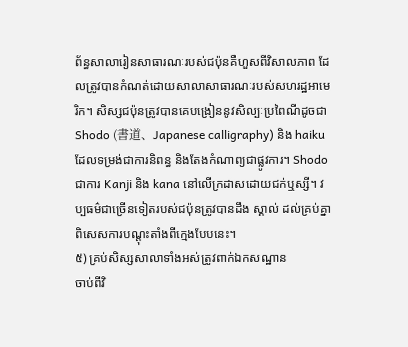ព័ន្ធសាលារៀនសាធារណៈរបស់ជប៉ុនគឺហួសពីវិសាលភាព ដែលត្រូវបានកំណត់ដោយសាលាសាធារណៈរបស់សហរដ្ឋអាមេរិក។ សិស្សជប៉ុនត្រូវបានគេបង្រៀននូវសិល្បៈប្រពៃណីដូចជា Shodo (書道、Japanese calligraphy) និង haiku ដែលទម្រង់ជាការនិពន្ធ និងតែងកំណាព្យជាផ្លូវការ។ Shodo ជាការ Kanji និង kana នៅលើក្រដាសដោយជក់ឬស្សី។ វប្បធម៌ជាច្រើនទៀតរបស់ជប៉ុនត្រូវបានដឹង ស្គាល់ ដល់គ្រប់គ្នាពិសេសការបណ្តុះតាំងពីក្មេងបែបនេះ។
៥) គ្រប់សិស្សសាលាទាំងអស់ត្រូវពាក់ឯកសណ្ឋាន
ចាប់ពីវិ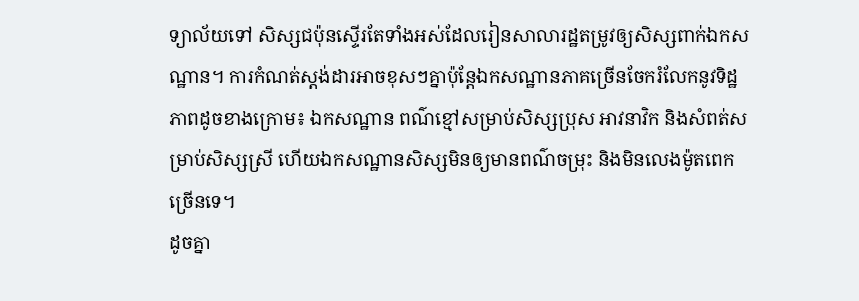ទ្យាល័យទៅ សិស្សជប៉ុនស្ទើរតែទាំងអស់ដែលរៀនសាលារដ្ឋតម្រូវឲ្យសិស្សពាក់ឯកសណ្ឋាន។ ការកំណត់ស្តង់ដារអាចខុសៗគ្នាប៉ុន្តែឯកសណ្ឋានភាគច្រើនចែករំលែកនូវទិដ្ឋភាពដូចខាងក្រោម៖ ឯកសណ្ឋាន ពណ៌ខ្មៅសម្រាប់សិស្សប្រុស អាវនាវិក និងសំពត់សម្រាប់សិស្សស្រី ហើយឯកសណ្ឋានសិស្សមិនឲ្យមានពណ៌ចម្រុះ និងមិនលេងម៉ូតពេកច្រើនទេ។
ដូចគ្នា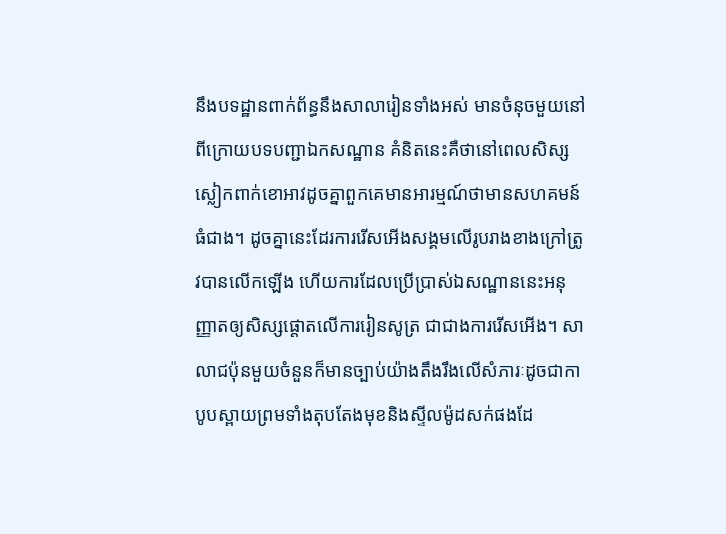នឹងបទដ្ឋានពាក់ព័ន្ធនឹងសាលារៀនទាំងអស់ មានចំនុចមួយនៅពីក្រោយបទបញ្ជាឯកសណ្ឋាន គំនិតនេះគឺថានៅពេលសិស្សស្លៀកពាក់ខោអាវដូចគ្នាពួកគេមានអារម្មណ៍ថាមានសហគមន៍ធំជាង។ ដូចគ្នានេះដែរការរើសអើងសង្គមលើរូបរាងខាងក្រៅត្រូវបានលើកឡើង ហើយការដែលប្រើប្រាស់ឯសណ្ឋាននេះអនុញ្ញាតឲ្យសិស្សផ្តោតលើការរៀនសូត្រ ជាជាងការរើសអើង។ សាលាជប៉ុនមួយចំនួនក៏មានច្បាប់យ៉ាងតឹងរឹងលើសំភារៈដូចជាកាបូបស្ពាយព្រមទាំងតុបតែងមុខនិងស្ទីលម៉ូដសក់ផងដែ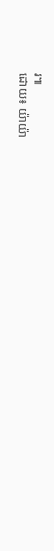រ៕
ដោយ៖ យ៉ាយ៉ា